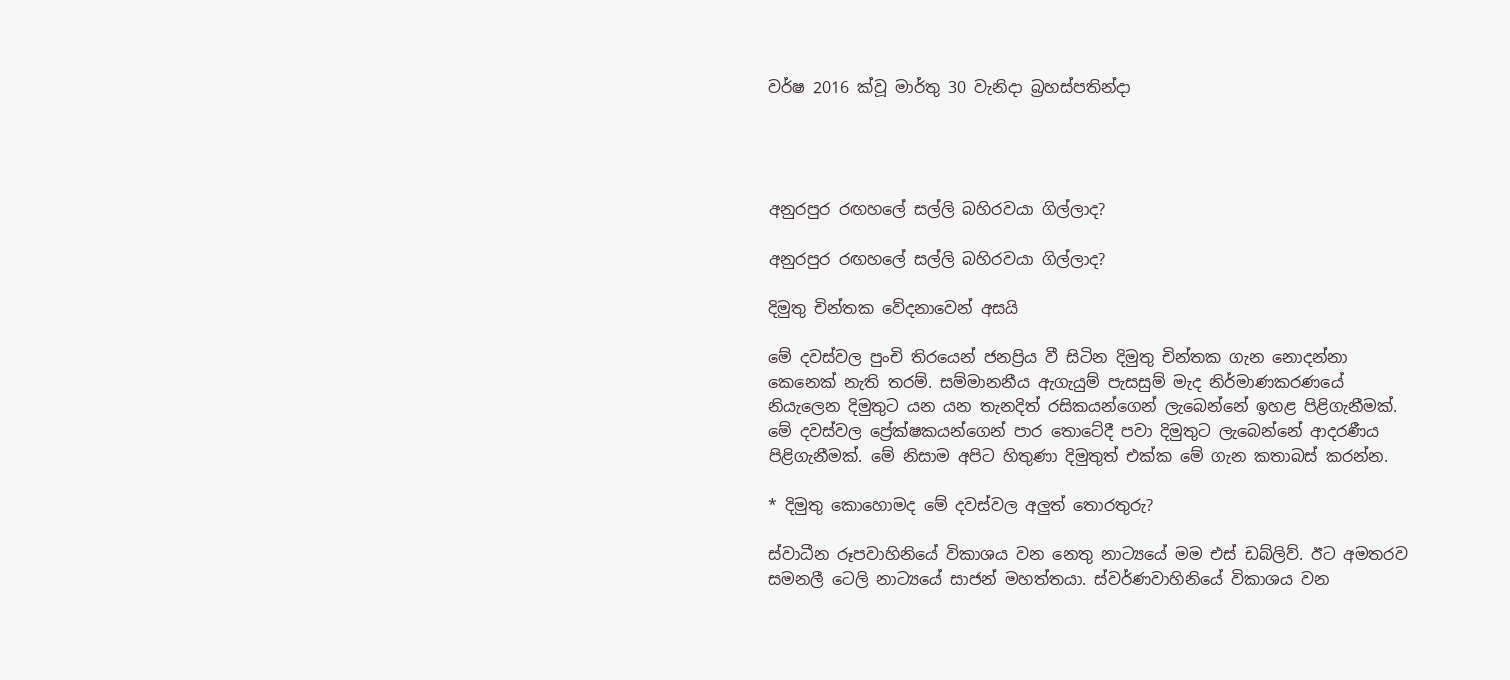වර්ෂ 2016 ක්වූ මාර්තු 30 වැනිදා බ්‍රහස්පතින්දා




අනුරපුර රඟහලේ සල්ලි බහිරවයා ගිල්ලාද?

අනුරපුර රඟහලේ සල්ලි බහිරවයා ගිල්ලාද?

දිමුතු චින්තක වේදනාවෙන් අසයි

මේ දවස්වල පුංචි තිරයෙන් ජනප්‍රිය වී සිටින දිමුතු චින්තක ගැන නොදන්නා කෙනෙක් නැති තරම්. සම්මානනීය ඇගැයුම් පැසසුම් මැද නිර්මාණකරණයේ නියැලෙන දිමුතුට යන යන තැනදිත් රසිකයන්ගෙන් ලැබෙන්නේ ඉහළ පිළිගැනීමක්. මේ දවස්වල ප්‍රේක්ෂකයන්ගෙන් පාර තොටේදී පවා දිමුතුට ලැබෙන්නේ ආදරණීය පිළිගැනීමක්. මේ නිසාම අපිට හිතුණා දිමුතුත් එක්ක මේ ගැන කතාබස් කරන්න.

* දිමුතු කොහොමද මේ දවස්වල අලුත් තොරතුරු?

ස්වාධීන රූපවාහිනියේ විකාශය වන නෙතු නාට්‍යයේ මම එස් ඩබ්ලිව්. ඊට අමතරව සමනලී ටෙලි නාට්‍යයේ සාජන් මහත්තයා. ස්වර්ණවාහිනියේ විකාශය වන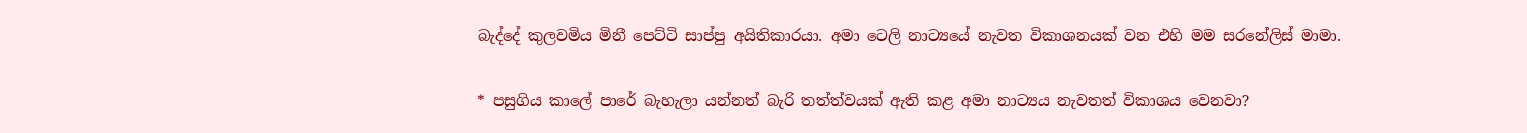බැද්දේ කුලවමිය මිනී පෙට්ටි සාප්පු අයිතිකාරයා. අමා ටෙලි නාට්‍යයේ නැවත විකාශනයක් වන එහි මම සරනේලිස් මාමා.

* පසුගිය කාලේ පාරේ බැහැලා යන්නත් බැරි තත්ත්වයක් ඇති කළ අමා නාට්‍යය නැවතත් විකාශය වෙනවා?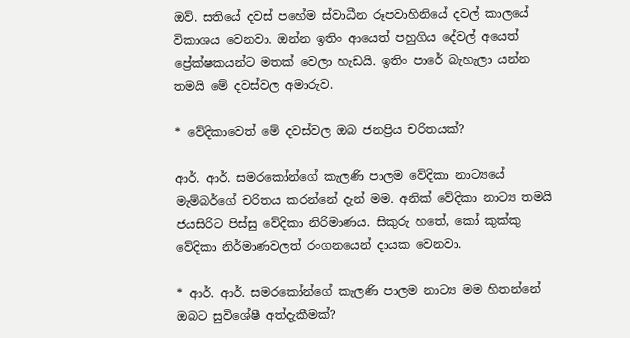ඔව්. සතියේ දවස් පහේම ස්වාධීන රූපවාහිනියේ දවල් කාලයේ විකාශය වෙනවා. ඔන්න ඉතිං ආයෙත් පහුගිය දේවල් අයෙත් ප්‍රේක්ෂකයන්ට මතක් වෙලා හැඩයි. ඉතිං පාරේ බැහැලා යන්න තමයි මේ දවස්වල අමාරුව.

* වේදිකාවෙත් මේ දවස්වල ඔබ ජනප්‍රිය චරිතයක්?

ආර්. ආර්. සමරකෝන්ගේ කැලණි පාලම වේදිකා නාට්‍යයේ මැම්බර්ගේ චරිතය කරන්නේ දැන් මම. අනික් වේදිකා නාට්‍ය තමයි ජයසිරිට පිස්සු වේදිකා නිරිමාණය. සිකුරු හතේ, කෝ කුක්කු වේදිකා නිර්මාණවලත් රංගනයෙන් දායක වෙනවා.

* ආර්. ආර්. සමරකෝන්ගේ කැලණි පාලම නාට්‍ය මම හිතන්නේ ඔබට සුවිශේෂී අත්දැකීමක්?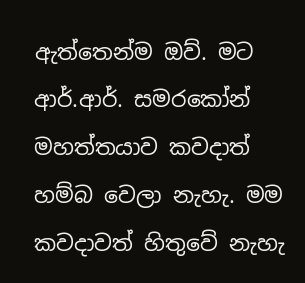ඇත්තෙන්ම ඔව්. මට ආර්.ආර්. සමරකෝන් මහත්තයාව කවදාත් හම්බ වෙලා නැහැ. මම කවදාවත් හිතුවේ නැහැ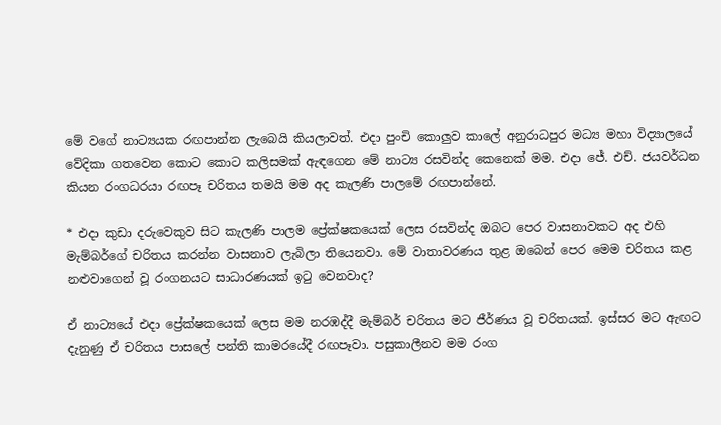මේ වගේ නාට්‍යයක රඟපාන්න ලැබෙයි කියලාවත්. එදා පුංචි කොලුව කාලේ අනුරාධපුර මධ්‍ය මහා විද්‍යාලයේ වේදිකා ගතවෙන කොට කොට කලිසමක් ඇඳගෙන මේ නාට්‍ය රසවින්ද කෙනෙක් මම. එදා ජේ. එච්. ජයවර්ධන කියන රංගධරයා රඟපෑ චරිතය තමයි මම අද කැලණි පාලමේ රඟපාන්නේ.

* එදා කුඩා දරුවෙකුව සිට කැලණි පාලම ප්‍රේක්ෂකයෙක් ලෙස රසවින්ද ඔබට පෙර වාසනාවකට අද එහි මැම්බර්ගේ චරිතය කරන්න වාසනාව ලැබිලා තියෙනවා. මේ වාතාවරණය තුළ ඔබෙන් පෙර මෙම චරිතය කළ නළුවාගෙන් වූ රංගනයට සාධාරණයක් ඉටු වෙනවාද?

ඒ නාට්‍යයේ එදා ප්‍රේක්ෂකයෙක් ලෙස මම නරඹද්දී මැම්බර් චරිතය මට ජීර්ණය වූ චරිතයක්. ඉස්සර මට ඇඟට දැනුණු ඒ චරිතය පාසලේ පන්ති කාමරයේදී රඟපෑවා. පසුකාලීනව මම රංග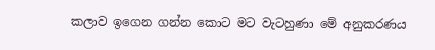කලාව ඉගෙන ගන්න කොට මට වැටහුණා මේ අනුකරණය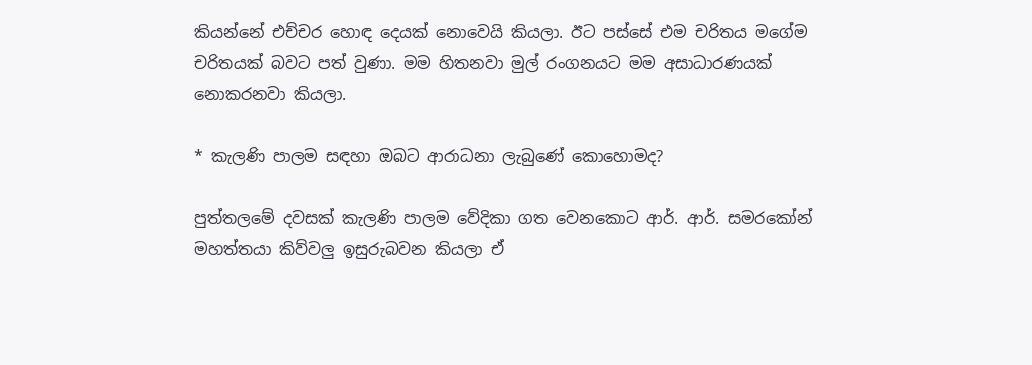කියන්නේ එච්චර හොඳ දෙයක් නොවෙයි කියලා. ඊට පස්සේ එම චරිතය මගේම චරිතයක් බවට පත් වුණා. මම හිතනවා මුල් රංගනයට මම අසාධාරණයක් නොකරනවා කියලා.

* කැලණි පාලම සඳහා ඔබට ආරාධනා ලැබුණේ කොහොමද?

පුත්තලමේ දවසක් කැලණි පාලම වේදිකා ගත වෙනකොට ආර්. ආර්. සමරකෝන් මහත්තයා කිව්වලු ඉසුරුබවන කියලා ඒ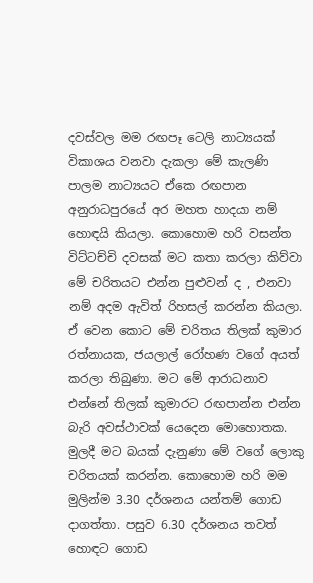දවස්වල මම රඟපෑ ටෙලි නාට්‍යයක් විකාශය වනවා දැකලා මේ කැලණි පාලම නාට්‍යයට ඒකෙ රඟපාන අනුරාධපුරයේ අර මහත හාදයා නම් හොඳයි කියලා. කොහොම හරි වසන්ත විට්ටච්චි දවසක් මට කතා කරලා කිව්වා මේ චරිතයට එන්න පුළුවන් ද , එනවා නම් අදම ඇවිත් රිහසල් කරන්න කියලා. ඒ වෙන කොට මේ චරිතය තිලක් කුමාර රත්නායක, ජයලාල් රෝහණ වගේ අයත් කරලා තිබුණා. මට මේ ආරාධනාව එන්නේ තිලක් කුමාරට රඟපාන්න එන්න බැරි අවස්ථාවක් යෙදෙන මොහොතක. මුලදී මට බයක් දැනුණා මේ වගේ ලොකු චරිතයක් කරන්න. කොහොම හරි මම මුලින්ම 3.30 දර්ශනය යන්තම් ගොඩ දාගත්තා. පසුව 6.30 දර්ශනය තවත් හොඳට ගොඩ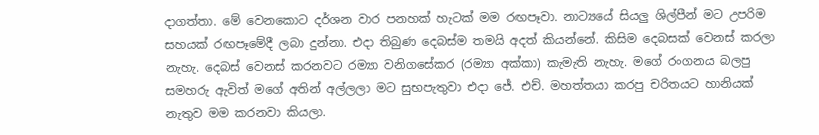දාගත්තා. මේ වෙනකොට දර්ශන වාර පනහක් හැටක් මම රඟපෑවා. නාට්‍යයේ සියලු ශිල්පීන් මට උපරිම සහයක් රඟපෑමේදී ලබා දුන්නා. එදා තිබුණ දෙබස්ම තමයි අදත් කියන්නේ. කිසිම දෙබසක් වෙනස් කරලා නැහැ. දෙබස් වෙනස් කරනවට රම්‍යා වනිගසේකර (රම්‍යා අක්කා) කැමැති නැහැ. මගේ රංගනය බලපු සමහරු ඇවිත් මගේ අතින් අල්ලලා මට සුභපැතුවා එදා ජේ. එච්. මහත්තයා කරපු චරිතයට හානියක් නැතුව මම කරනවා කියලා.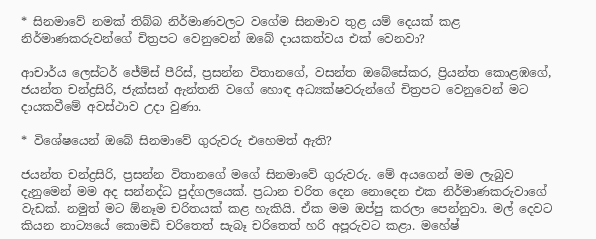* සිනමාවේ නමක් තිබ්බ නිර්මාණවලට වගේම සිනමාව තුළ යම් දෙයක් කළ නිර්මාණකරුවන්ගේ චිත්‍රපට වෙනුවෙන් ඔබේ දායකත්වය එක් වෙනවා?

ආචාර්ය ලෙස්ටර් ජේම්ස් පීරිස්, ප්‍රසන්න විතානගේ, වසන්ත ඔබේසේකර, ප්‍රියන්ත කොළඹගේ, ජයන්ත චන්ද්‍රසිරි, ජැක්සන් ඇන්තනි වගේ හොඳ අධ්‍යක්ෂවරුන්ගේ චිත්‍රපට වෙනුවෙන් මට දායකවීමේ අවස්ථාව උදා වුණා.

* විශේෂයෙන් ඔබේ සිනමාවේ ගුරුවරු එහෙමත් ඇති?

ජයන්ත චන්ද්‍රසිරි, ප්‍රසන්න විතානගේ මගේ සිනමාවේ ගුරුවරු. මේ අයගෙන් මම ලැබුව දැනුමෙන් මම අද සන්නද්ධ පුද්ගලයෙක්. ප්‍රධාන චරිත දෙන නොදෙන එක නිර්මාණකරුවාගේ වැඩක්. නමුත් මට ඕනෑම චරිතයක් කළ හැකියි. ඒක මම ඔප්පු කරලා පෙන්නුවා. මල් දෙවට කියන නාට්‍යයේ කොමඩි චරිතෙත් සැබෑ චරිතෙත් හරි අපූරුවට කළා. මහේෂ්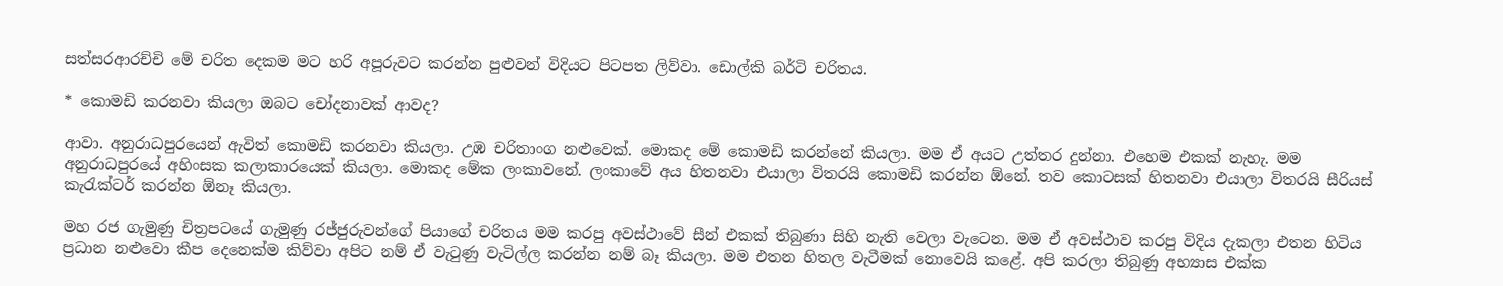සත්සරආරච්චි මේ චරිත දෙකම මට හරි අපූරුවට කරන්න පුළුවන් විදියට පිටපත ලිව්වා. ඩොල්කි බර්ටි චරිතය.

* කොමඩි කරනවා කියලා ඔබට චෝදනාවක් ආවද?

ආවා. අනුරාධපුරයෙන් ඇවිත් කොමඩි කරනවා කියලා. උඹ චරිතාංග නළුවෙක්. මොකද මේ කොමඩි කරන්නේ කියලා. මම ඒ අයට උත්තර දුන්නා. එහෙම එකක් නැහැ. මම අනුරාධපුරයේ අහිංසක කලාකාරයෙක් කියලා. මොකද මේක ලංකාවනේ. ලංකාවේ අය හිතනවා එයාලා විතරයි කොමඩි කරන්න ඕනේ. තව කොටසක් හිතනවා එයාලා විතරයි සීරියස් කැරැක්ටර් කරන්න ඕනෑ කියලා.

මහ රජ ගැමුණු චිත්‍රපටයේ ගැමුණු රජ්ජුරුවන්ගේ පියාගේ චරිතය මම කරපු අවස්ථාවේ සීන් එකක් තිබුණා සිහි නැති වෙලා වැටෙන. මම ඒ අවස්ථාව කරපු විදිය දැකලා එතන හිටිය ප්‍රධාන නළුවො කීප දෙනෙක්ම කිව්වා අපිට නම් ඒ වැටුණු වැටිල්ල කරන්න නම් බෑ කියලා. මම එතන හිතල වැටීමක් නොවෙයි කළේ. අපි කරලා තිබුණු අභ්‍යාස එක්ක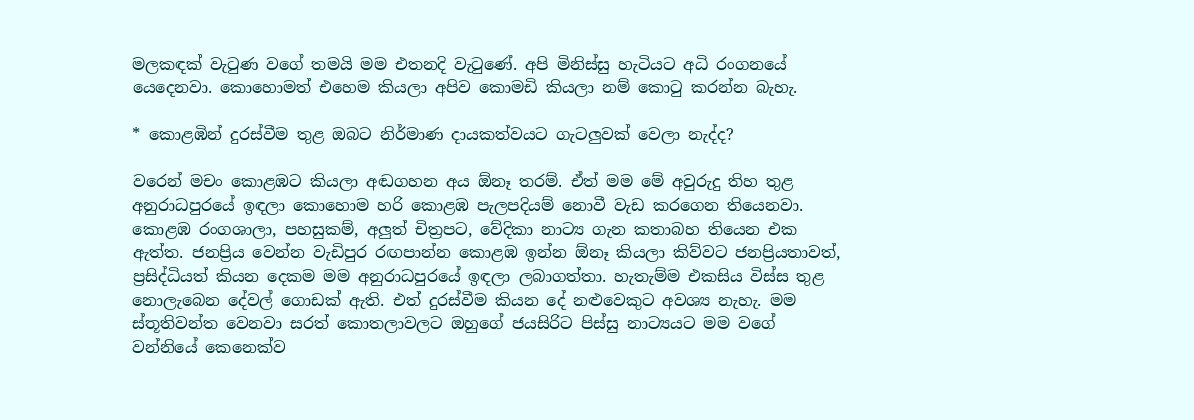මලකඳක් වැටුණ වගේ තමයි මම එතනදි වැටුණේ. අපි මිනිස්සු හැටියට අධි රංගනයේ යෙදෙනවා. කොහොමත් එහෙම කියලා අපිව කොමඩි කියලා නම් කොටු කරන්න බැහැ.

* කොළඹින් දුරස්වීම තුළ ඔබට නිර්මාණ දායකත්වයට ගැටලුවක් වෙලා නැද්ද?

වරෙන් මචං කොළඹට කියලා අඬගහන අය ඕනෑ තරම්. ඒත් මම මේ අවුරුදු තිහ තුළ අනුරාධපුරයේ ඉඳලා කොහොම හරි කොළඹ පැලපදියම් නොවී වැඩ කරගෙන තියෙනවා. කොළඹ රංගශාලා, පහසුකම්, අලුත් චිත්‍රපට, වේදිකා නාට්‍ය ගැන කතාබහ තියෙන එක ඇත්ත. ජනප්‍රිය වෙන්න වැඩිපුර රඟපාන්න කොළඹ ඉන්න ඕනෑ කියලා කිව්වට ජනප්‍රියතාවත්, ප්‍රසිද්ධියත් කියන දෙකම මම අනුරාධපුරයේ ඉඳලා ලබාගත්තා. හැතැම්ම එකසිය විස්ස තුළ නොලැබෙන දේවල් ගොඩක් ඇති. එත් දුරස්වීම කියන දේ නළුවෙකුට අවශ්‍ය නැහැ. මම ස්තූතිවන්ත වෙනවා සරත් කොතලාවලට ඔහුගේ ජයසිරිට පිස්සු නාට්‍යයට මම වගේ වන්නියේ කෙනෙක්ව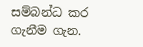සම්බන්ධ කර ගැනීම ගැන.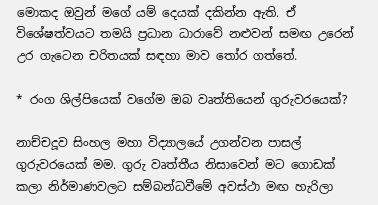මොකද ඔවුන් මගේ යම් දෙයක් දකින්න ඇති. ඒ විශේෂත්වයට තමයි ප්‍රධාන ධාරාවේ නළුවන් සමඟ උරෙන් උර ගැටෙන චරිතයක් සඳහා මාව තෝර ගත්තේ.

* රංග ශිල්පියෙක් වගේම ඔබ වෘත්තියෙන් ගුරුවරයෙක්?

නාච්චදූව සිංහල මහා විද්‍යාලයේ උගන්වන පාසල් ගුරුවරයෙක් මම. ගුරු වෘත්තීය නිසාවෙන් මට ගොඩක් කලා නිර්මාණවලට සම්බන්ධවීමේ අවස්ථා මඟ හැරිලා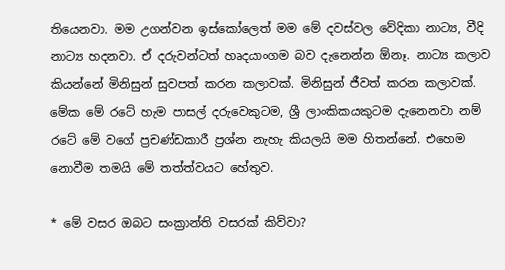තියෙනවා. මම උගන්වන ඉස්කෝලෙත් මම මේ දවස්වල වේදිකා නාට්‍ය, වීදි නාට්‍ය හදනවා. ඒ දරුවන්ටත් හෘදයාංගම බව දැනෙන්න ඕනෑ. නාට්‍ය කලාව කියන්නේ මිනිසුන් සුවපත් කරන කලාවක්. මිනිසුන් ජීවත් කරන කලාවක්. මේක මේ රටේ හැම පාසල් දරුවෙකුටම, ශ්‍රී ලාංකිකයකුටම දැනෙනවා නම් රටේ මේ වගේ ප්‍රචණ්ඩකාරී ප්‍රශ්න නැහැ කියලයි මම හිතන්නේ. එහෙම නොවීම තමයි මේ තත්ත්වයට හේතුව.

* මේ වසර ඔබට සංක්‍රාන්ති වසරක් කිව්වා?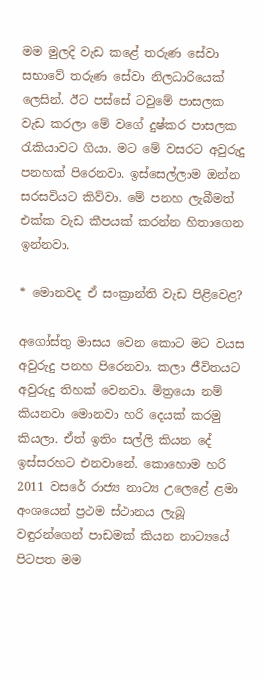මම මුලදි වැඩ කළේ තරුණ සේවා සභාවේ තරුණ සේවා නිලධාරියෙක් ලෙසින්. ඊට පස්සේ ටවුමේ පාසලක වැඩ කරලා මේ වගේ දුෂ්කර පාසලක රැකියාවට ගියා. මට මේ වසරට අවුරුදු පනහක් පිරෙනවා. ඉස්සෙල්ලාම ඔන්න සරසවියට කිව්වා. මේ පනහ ලැබීමත් එක්ක වැඩ කීපයක් කරන්න හිතාගෙන ඉන්නවා.

* මොනවද ඒ සංක්‍රාන්ති වැඩ පිළිවෙළ?

අගෝස්තු මාසය වෙන කොට මට වයස අවුරුදු පනහ පිරෙනවා. කලා ජීවිතයට අවුරුදු තිහක් වෙනවා. මිත්‍රයො නම් කියනවා මොනවා හරි දෙයක් කරමු කියලා. ඒත් ඉතිං සල්ලි කියන දේ ඉස්සරහට එනවානේ. කොහොම හරි 2011 වසරේ රාජ්‍ය නාට්‍ය උලෙළේ ළමා අංශයෙන් ප්‍රථම ස්ථානය ලැබූ වඳුරන්ගෙන් පාඩමක් කියන නාට්‍යයේ පිටපත මම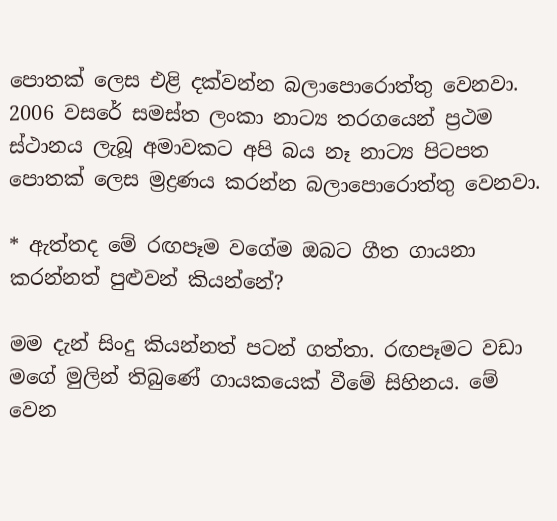පොතක් ලෙස එළි දක්වන්න බලාපොරොත්තු වෙනවා. 2006 වසරේ සමස්ත ලංකා නාට්‍ය තරගයෙන් ප්‍රථම ස්ථානය ලැබූ අමාවකට අපි බය නෑ නාට්‍ය පිටපත පොතක් ලෙස ම්‍රද්‍රණය කරන්න බලාපොරොත්තු වෙනවා.

* ඇත්තද මේ රඟපෑම වගේම ඔබට ගීත ගායනා කරන්නත් පුළුවන් කියන්නේ?

මම දැන් සිංදු කියන්නත් පටන් ගත්තා. රඟපෑමට වඩා මගේ මුලින් තිබුණේ ගායකයෙක් වීමේ සිහිනය. මේ වෙන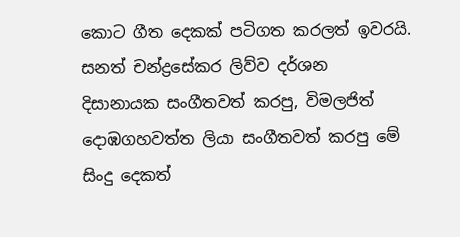කොට ගීත දෙකක් පටිගත කරලත් ඉවරයි. සනත් චන්ද්‍රසේකර ලිව්ව දර්ශන දිසානායක සංගීතවත් කරපු, විමලජිත් දොඹගහවත්ත ලියා සංගීතවත් කරපු මේ සිංදු දෙකත්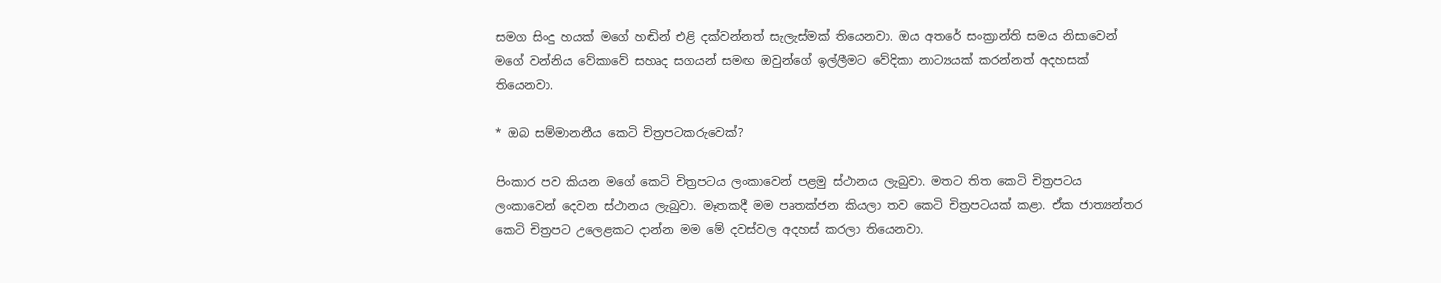සමග සිංදු හයක් මගේ හඬින් එළි දක්වන්නත් සැලැස්මක් තියෙනවා. ඔය අතරේ සංක්‍රාන්ති සමය නිසාවෙන් මගේ වන්නිය වේකාවේ සහෘද සගයන් සමඟ ඔවුන්ගේ ඉල්ලීමට වේදිකා නාට්‍යයක් කරන්නත් අදහසක් තියෙනවා.

* ඔබ සම්මානනීය කෙටි චිත්‍රපටකරුවෙක්?

පිංකාර පව කියන මගේ කෙටි චිත්‍රපටය ලංකාවෙන් පළමු ස්ථානය ලැබුවා. මතට තිත කෙටි චිත්‍රපටය ලංකාවෙන් දෙවන ස්ථානය ලැබුවා. මෑතකදී මම පෘතක්ජන කියලා තව කෙටි චිත්‍රපටයක් කළා. ඒක ජාත්‍යන්තර කෙටි චිත්‍රපට උලෙළකට දාන්න මම මේ දවස්වල අදහස් කරලා තියෙනවා.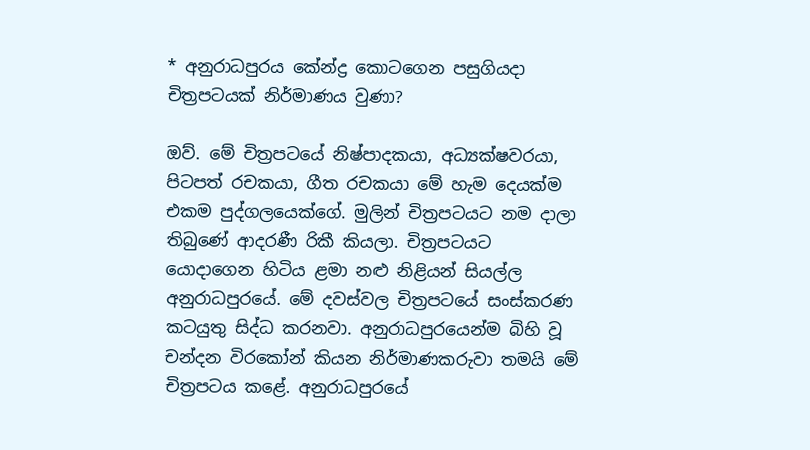* අනුරාධපුරය කේන්ද්‍ර කොටගෙන පසුගියදා චිත්‍රපටයක් නිර්මාණය වුණා?

ඔව්. මේ චිත්‍රපටයේ නිෂ්පාදකයා, අධ්‍යක්ෂවරයා, පිටපත් රචකයා, ගීත රචකයා මේ හැම දෙයක්ම එකම පුද්ගලයෙක්ගේ. මුලින් චිත්‍රපටයට නම දාලා තිබුණේ ආදරණී රිකී කියලා. චිත්‍රපටයට යොදාගෙන හිටිය ළමා නළු නිළියන් සියල්ල අනුරාධපුරයේ. මේ දවස්වල චිත්‍රපටයේ සංස්කරණ කටයුතු සිද්ධ කරනවා. අනුරාධපුරයෙන්ම බිහි වූ චන්දන විරකෝන් කියන නිර්මාණකරුවා තමයි මේ චිත්‍රපටය කළේ. අනුරාධපුරයේ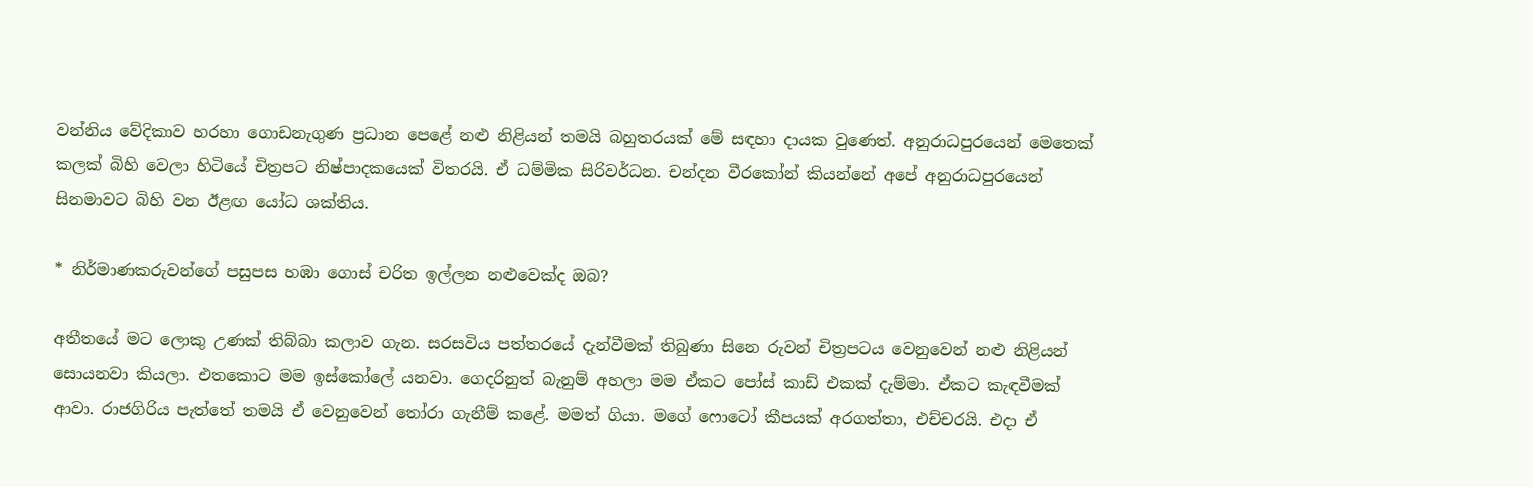වන්නිය වේදිකාව හරහා ගොඩනැගුණ ප්‍රධාන පෙළේ නළු නිළියන් තමයි බහුතරයක් මේ සඳහා දායක වුණෙත්. අනුරාධපුරයෙන් මෙතෙක් කලක් බිහි වෙලා හිටියේ චිත්‍රපට නිෂ්පාදකයෙක් විතරයි. ඒ ධම්මික සිරිවර්ධන. චන්දන වීරකෝන් කියන්නේ අපේ අනුරාධපුරයෙන් සිනමාවට බිහි වන ඊළඟ යෝධ ශක්තිය.

* නිර්මාණකරුවන්ගේ පසුපස හඹා ගොස් චරිත ඉල්ලන නළුවෙක්ද ඔබ?

අතීතයේ මට ලොකු උණක් තිබ්බා කලාව ගැන. සරසවිය පත්තරයේ දැන්වීමක් තිබුණා සිනෙ රුවන් චිත්‍රපටය වෙනුවෙන් නළු නිළියන් සොයනවා කියලා. එතකොට මම ඉස්කෝලේ යනවා. ගෙදරිනුත් බැනුම් අහලා මම ඒකට පෝස් කාඩ් එකක් දැම්මා. ඒකට කැඳවීමක් ආවා. රාජගිරිය පැත්තේ තමයි ඒ වෙනුවෙන් තෝරා ගැනීම් කළේ. මමත් ගියා. මගේ ෆොටෝ කීපයක් අරගත්තා, එච්චරයි. එදා ඒ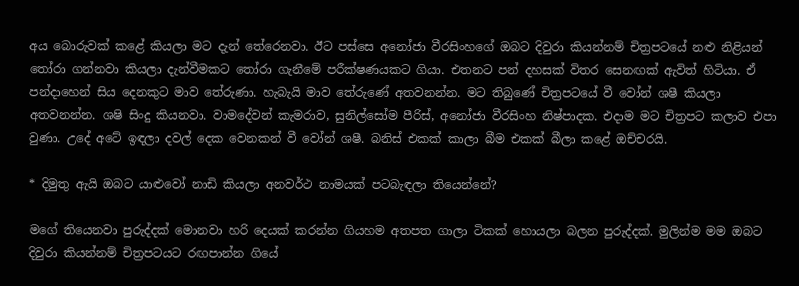අය බොරුවක් කළේ කියලා මට දැන් තේරෙනවා. ඊට පස්සෙ අනෝජා වීරසිංහගේ ඔබට දිවුරා කියන්නම් චිත්‍රපටයේ නළු නිළියන් තෝරා ගන්නවා කියලා දැන්වීමකට තෝරා ගැනීමේ පරීක්ෂණයකට ගියා. එතනට පන් දහසක් විතර සෙනඟක් ඇවිත් හිටියා. ඒ පන්දාහෙන් සිය දෙනකුට මාව තේරුණා. හැබැයි මාව තේරුණේ අතවනන්න. මට තිබුණේ චිත්‍රපටයේ වී වෝන් ශෂී කියලා අතවනන්න. ශෂි සිංදු කියනවා. වාමදේවන් කැමරාව, සුනිල්සෝම පීරිස්, අනෝජා වීරසිංහ නිෂ්පාදක. එදාම මට චිත්‍රපට කලාව එපා වුණා. උදේ අටේ ඉඳලා දවල් දෙක වෙනකන් වී වෝන් ශෂී. බනිස් එකක් කාලා බීම එකක් බීලා කළේ ඔච්චරයි.

* දිමුතු ඇයි ඔබට යාළුවෝ නාඩි කියලා අනවර්ථ නාමයක් පටබැඳලා තියෙන්නේ?

මගේ තියෙනවා පුරුද්දක් මොනවා හරි දෙයක් කරන්න ගියහම අතපත ගාලා ටිකක් හොයලා බලන පුරුද්දක්. මුලින්ම මම ඔබට දිවුරා කියන්නම් චිත්‍රපටයට රඟපාන්න ගියේ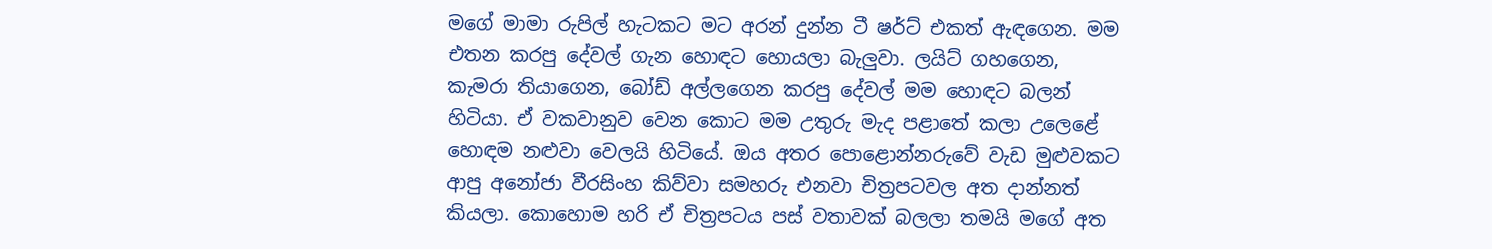මගේ මාමා රුපිල් හැටකට මට අරන් දුන්න ටී ෂර්ට් එකත් ඇඳගෙන. මම එතන කරපු දේවල් ගැන හොඳට හොයලා බැලුවා. ලයිට් ගහගෙන, කැමරා තියාගෙන, බෝඩ් අල්ලගෙන කරපු දේවල් මම හොඳට බලන් හිටියා. ඒ වකවානුව වෙන කොට මම උතුරු මැද පළාතේ කලා උලෙළේ හොඳම නළුවා වෙලයි හිටියේ. ඔය අතර පොළොන්නරුවේ වැඩ මුළුවකට ආපු අනෝජා වීරසිංහ කිව්වා සමහරු එනවා චිත්‍රපටවල අත දාන්නත් කියලා. කොහොම හරි ඒ චිත්‍රපටය පස් වතාවක් බලලා තමයි මගේ අත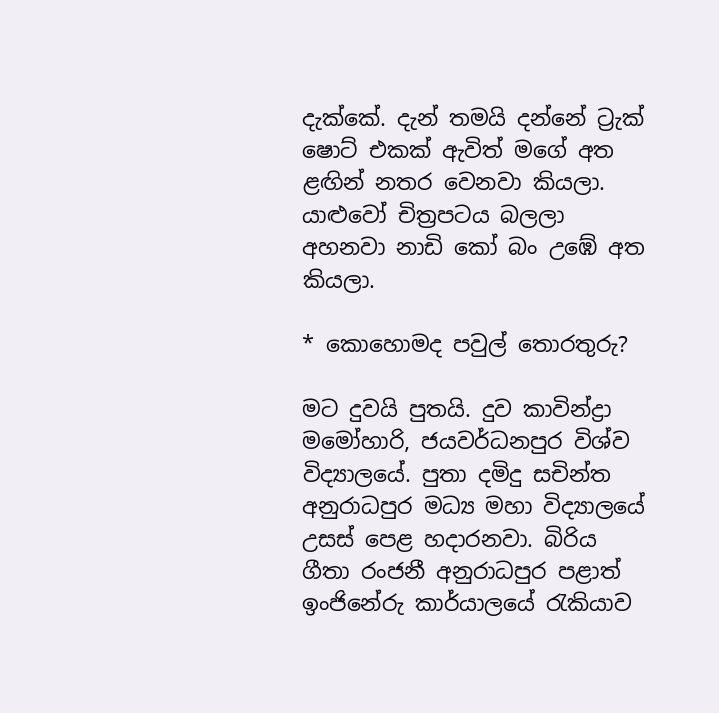දැක්කේ. දැන් තමයි දන්නේ ට්‍රැක් ෂොට් එකක් ඇවිත් මගේ අත ළඟින් නතර වෙනවා කියලා. යාළුවෝ චිත්‍රපටය බලලා අහනවා නාඩි කෝ බං උඹේ අත කියලා.

* කොහොමද පවුල් තොරතුරු?

මට දුවයි පුතයි. දුව කාවින්ද්‍රා මමෝහාරි, ජයවර්ධනපුර විශ්ව විද්‍යාලයේ. පුතා දමිදු සචින්ත අනුරාධපුර මධ්‍ය මහා විද්‍යාලයේ උසස් පෙළ හදාරනවා. බිරිය ගීතා රංජනී අනුරාධපුර පළාත් ඉංජිනේරු කාර්යාලයේ රැකියාව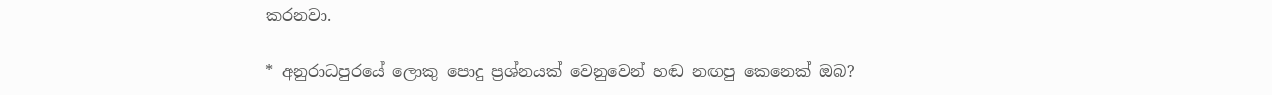කරනවා.

* අනුරාධපුරයේ ලොකු පොදු ප්‍රශ්නයක් වෙනුවෙන් හඬ නඟපු කෙනෙක් ඔබ?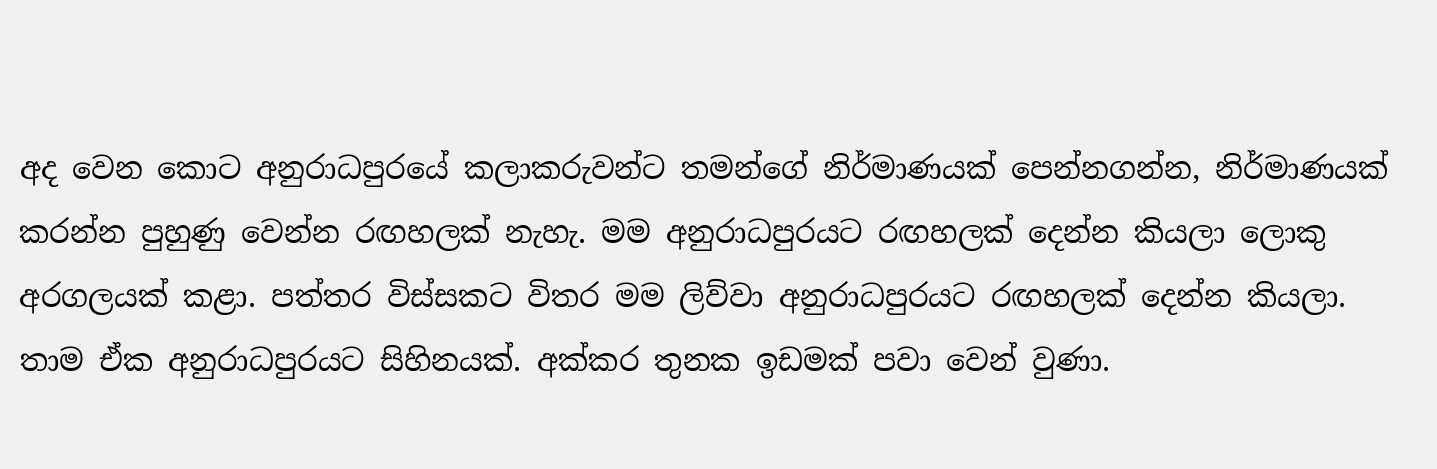අද වෙන කොට අනුරාධපුරයේ කලාකරුවන්ට තමන්ගේ නිර්මාණයක් පෙන්නගන්න, නිර්මාණයක් කරන්න පුහුණු වෙන්න රඟහලක් නැහැ. මම අනුරාධපුරයට රඟහලක් දෙන්න කියලා ලොකු අරගලයක් කළා. පත්තර විස්සකට විතර මම ලිව්වා අනුරාධපුරයට රඟහලක් දෙන්න කියලා. තාම ඒක අනුරාධපුරයට සිහිනයක්. අක්කර තුනක ඉඩමක් පවා වෙන් වුණා.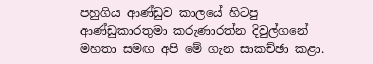පහුගිය ආණ්ඩුව කාලයේ හිටපු ආණ්ඩුකාරතුමා කරුණාරත්න දිවුල්ගනේ මහතා සමඟ අපි මේ ගැන සාකච්ඡා කළා.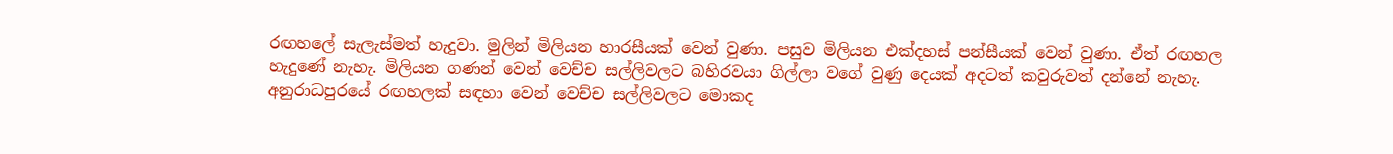රඟහලේ සැලැස්මත් හැදුවා. මුලින් මිලියන හාරසීයක් වෙන් වුණා. පසුව මිලියන එක්දහස් පන්සීයක් වෙන් වුණා. ඒත් රඟහල හැදුණේ නැහැ. මිලියන ගණන් වෙන් වෙච්ච සල්ලිවලට බහිරවයා ගිල්ලා වගේ වුණු දෙයක් අදටත් කවුරුවත් දන්නේ නැහැ. අනුරාධපුරයේ රඟහලක් සඳහා වෙන් වෙච්ච සල්ලිවලට මොකද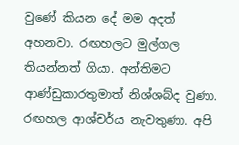වුණේ කියන දේ මම අදත් අහනවා. රඟහලට මුල්ගල තියන්නත් ගියා. අන්තිමට ආණ්ඩුකාරතුමාත් නිශ්ශබ්ද වුණා. රඟහල ආශ්චර්ය නැවතුණා. අපි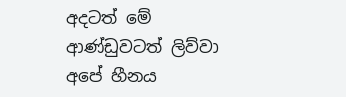අදටත් මේ ආණ්ඩුවටත් ලිව්වා අපේ හීනය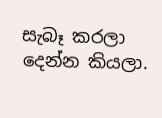සැබෑ කරලා දෙන්න කියලා.